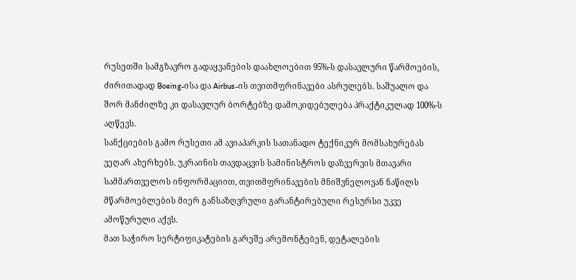რუსეთში სამგზავრო გადაყვანების დაახლოებით 95%-ს დასავლური წარმოების, ძირითადად Boeing-ისა და Airbus-ის თვითმფრინავები ასრულებს. საშუალო და შორ მანძილზე კი დასავლურ ბორტებზე დამოკიდებულება პრაქტიკულად 100%-ს აღწევს.
სანქციების გამო რუსეთი ამ ავიაპარკის სათანადო ტექნიკურ მომსახურებას ვეღარ ახერხებს. უკრაინის თავდაცვის სამინისტროს დაზვერვის მთავარი სამმართველოს ინფორმაციით, თვითმფრინავების მნიშვნელოვან ნაწილს მწარმოებლების მიერ განსაზღვრული გარანტირებული რესურსი უკვე ამოწურული აქვს.
მათ საჭირო სერტიფიკატების გარეშე არემონტებენ, დეტალების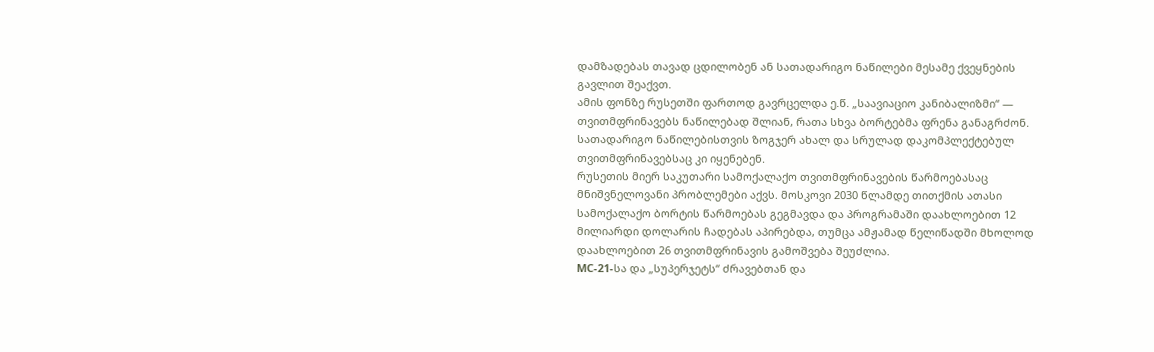დამზადებას თავად ცდილობენ ან სათადარიგო ნაწილები მესამე ქვეყნების გავლით შეაქვთ.
ამის ფონზე რუსეთში ფართოდ გავრცელდა ე.წ. „საავიაციო კანიბალიზმი“ — თვითმფრინავებს ნაწილებად შლიან, რათა სხვა ბორტებმა ფრენა განაგრძონ. სათადარიგო ნაწილებისთვის ზოგჯერ ახალ და სრულად დაკომპლექტებულ თვითმფრინავებსაც კი იყენებენ.
რუსეთის მიერ საკუთარი სამოქალაქო თვითმფრინავების წარმოებასაც მნიშვნელოვანი პრობლემები აქვს. მოსკოვი 2030 წლამდე თითქმის ათასი სამოქალაქო ბორტის წარმოებას გეგმავდა და პროგრამაში დაახლოებით 12 მილიარდი დოლარის ჩადებას აპირებდა, თუმცა ამჟამად წელიწადში მხოლოდ დაახლოებით 26 თვითმფრინავის გამოშვება შეუძლია.
МС-21-სა და „სუპერჯეტს“ ძრავებთან და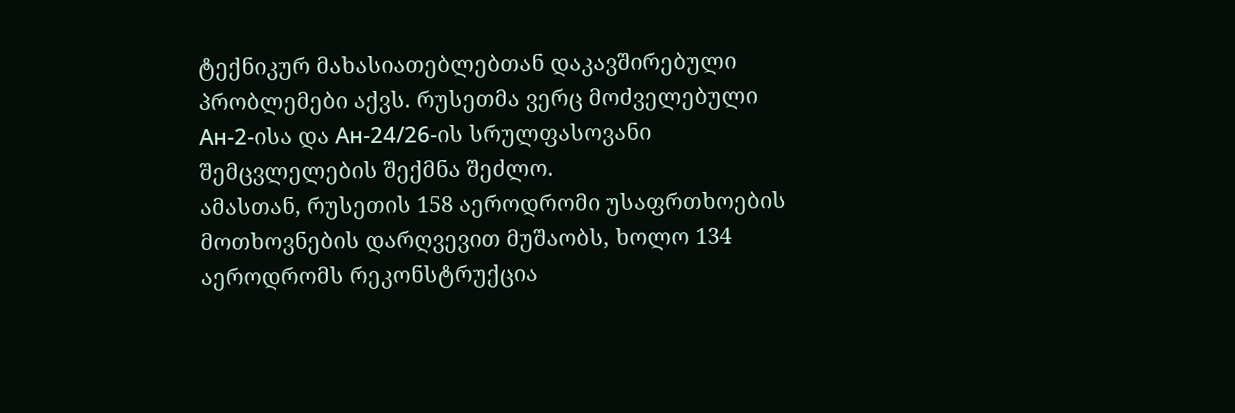ტექნიკურ მახასიათებლებთან დაკავშირებული პრობლემები აქვს. რუსეთმა ვერც მოძველებული Ан-2-ისა და Ан-24/26-ის სრულფასოვანი შემცვლელების შექმნა შეძლო.
ამასთან, რუსეთის 158 აეროდრომი უსაფრთხოების მოთხოვნების დარღვევით მუშაობს, ხოლო 134 აეროდრომს რეკონსტრუქცია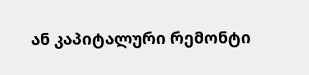ან კაპიტალური რემონტი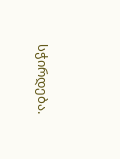სჭირდება.